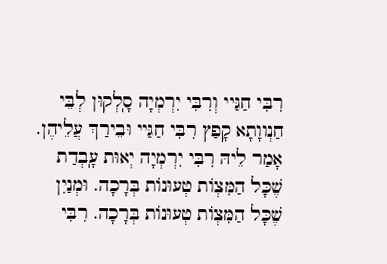רִבִּי חַגַּיי וְרִבִּי יִרְמְיָה סָ‍ֽלְקוּן לְבֵּי חַנְווָתָא קָפַץ רִבִּי חַגַּיי וּבֵירַךְ עֲלֵיהֶן. אָמַר לֵיהּ רִבִּי יִרְמְיָה יְאוּת עָ‍ֽבְדַת שֶׁכָּל הַמִּצְוֹת טְעוּנוֹת בְּרָכָה. וּמְנַיִן שֶׁכָּל הַמִּצְוֹת טְעוּנוֹת בְּרָכָה. רִבִּי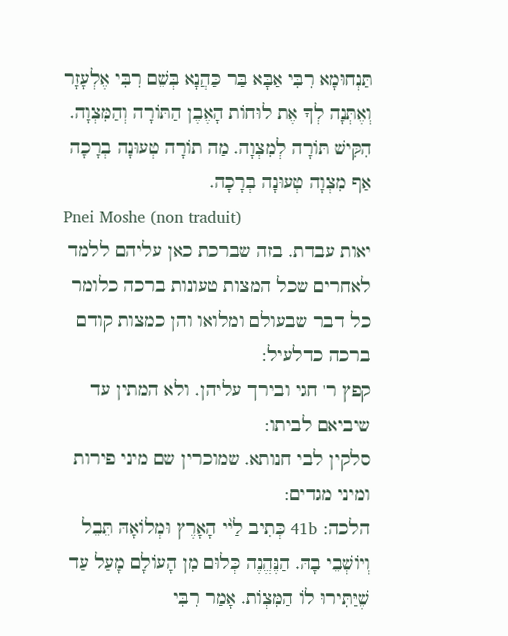תַּנְחוּמָא רִבִּי אַבָּא בַּר כַּהֲנָא בְּשֵׁם רִבִּי אֶלְעָזָר וְאֶתְּנָה לְךָ אֶת לוּחוֹת הָאֶבֶן הַתּוֹרָה וְהַמִּצְוָה. הִקִּישׁ תּוֹרָה לְמִצְוָה. מַה תוֹרָה טְעוּנָה בְרָכָה אַף מִצְוָה טְעוּנָה בְרָכָה.
Pnei Moshe (non traduit)
יאות עבדת. בזה שברכת כאן עליהם ללמד לאחרים שכל המצות טעונות ברכה כלומר כל דבר שבעולם ומלואו והן כמצות קודם ברכה כדלעיל:
קפץ ר' חגי ובירך עליהן. ולא המתין עד שיביאם לביתו:
סלקין לבי חנותא. שמוכרין שם מיני פירות ומיני מגדים:
הלכה: 41b כְּתִיב לַי֨י הָאָרֶץ וּמְלוֹאָהּ תֵּבֵל וְיוֹשְׁבֵי בָהּ. הַנֶּהֱנֶה כְּלוּם מִן הָעוֹלָם מָעַל עַד שֶׁיַּתִּירוּ לוֹ הַמִּצְוֹת. אָמַר רִבִּי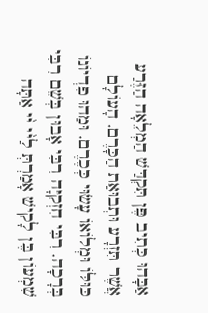אַבָּהוּ כְּתִיב פֶּן תִּקְדַּשׁ הַמְלֵאָה הַזֶּרַע אֲשֶׁר תִּזְרָע וּתְבוּאַת הַכָּרֶם. הָעוֹלָם כּוּלּוֹ וּמְלוֹאוֹ עָשׂוּי כְּכֶרֶם. וּמַהוּ פִדְיוֹנוֹ בְּרָכָה. רִבִּי חִזְקִיָּה רִבִּי אָבוּן בְּשֵׁם רִבִּי שִׁמְעוֹן בֶּן לָקִישׁ אָמַרְתְּ לַי֨י י֨י אַתָּה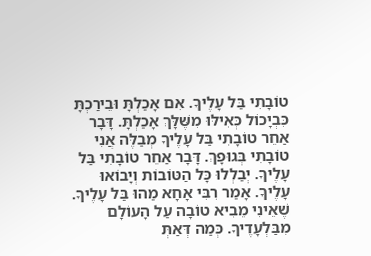טוֹבָתִי בַּל עָלֶיךָ. אִם אָכַלְתָּ וּבֵירַכְתָּ כִּבְיָכוֹל כְּאִילּוּ מִשֶּׁלָּךְ אָכַלְתָּ. דָּבָר אַחֵר טוֹבָתִי בַּל עָלֶיךָ מְבַלֶּה אֲנִי טוֹבָתִי בְּגוּפָךְ. דָּבָר אַחֵר טוֹבָתִי בַּל עָלֶיךָ. יְבַלְלוּ כָּל הַטּוֹבוֹת וְיָבוֹאוּ עָלֶיךָ. אָמַר רִבִּי אָחָא מַהוּ בַּל עָלֶיךָ. שֶׁאֵינִי מֵבִיא טוֹבָה עַל הָעוֹלָם מִבַּלְעָדֶיךָ. כְּמַה דְּאַתְּ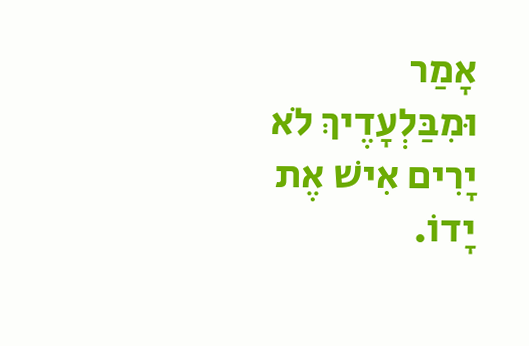אָמַר וּמִבַּלְעָדֶיךְ לֹא יָרִים אִישׁ אֶת יָדוֹ.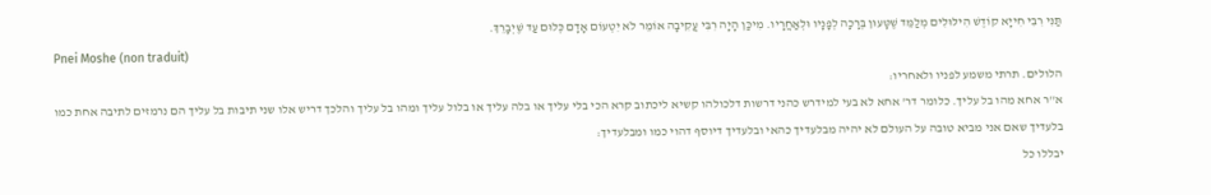תַּנִּי רִבִּי חִייָא קוֹדֶשׁ הִילּוּלִים מְלַמֵּד שֶׁטָּעוּן בְּרָכָה לְפָנָיו וּלְאַחֲרָיו. מִיכַּן הָיָה רִבִּי עֲקִיבָה אוֹמֵר לֹא יִטְעוֹם אָדָם כְּלוּם עַד שֶׁיְבָרֵךְ.
Pnei Moshe (non traduit)
הלולים. תרתי משמע לפניו ולאחריו:
א''ר אחא מהו בל עליך. כלומר דר' אחא לא בעי למידרש כהני דרשות דלכולהו קשיא ליכתוב קרא הכי בלי עליך או בלה עליך או בלול עליך ומהו בל עליך והלכך דריש אלו שני תיבות בל עליך הם נרמזים לתיבה אחת כמו בלעדיך שאם אני מביא טובה על העולם לא יהיה מבלעדיך כהאי ובלעדיך דיוסף דהוי כמו ומבלעדיך:
יבללו כל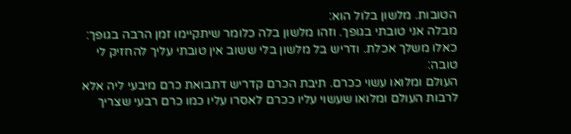הטובות. מלשון בלול הוא:
מבלה אני טובתי בגופך. וזהו מלשון בלה כלומר שיתקיימו זמן הרבה בגופך:
כאלו משלך אכלת. ודריש בל מלשון בלי ששוב אין טובתי עליך להחזיק לי טובה:
העולם ומלואו עשוי ככרם. תיבת הכרם קדריש דתבואת כרם מיבעי ליה אלא לרבות העולם ומלואו שעשוי עליו ככרם לאסרו עליו כמו כרם רבעי שצריך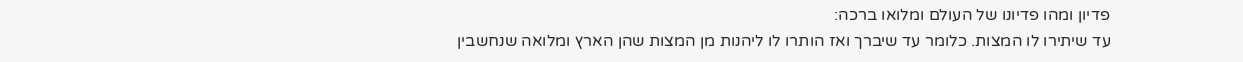פדיון ומהו פדיונו של העולם ומלואו ברכה:
עד שיתירו לו המצות. כלומר עד שיברך ואז הותרו לו ליהנות מן המצות שהן הארץ ומלואה שנחשבין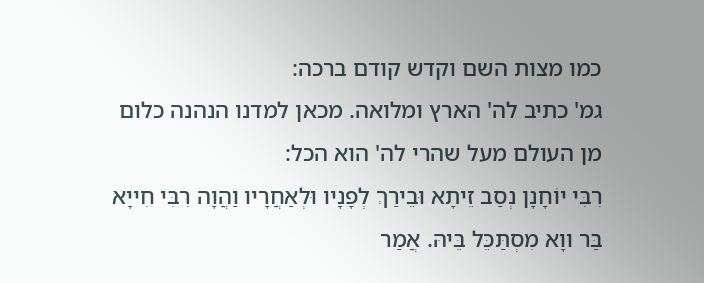כמו מצות השם וקדש קודם ברכה:
גמ' כתיב לה' הארץ ומלואה. מכאן למדנו הנהנה כלום מן העולם מעל שהרי לה' הוא הכל:
רִבִּי יוֹחָנָן נְסַב זֵיתָא וּבֵירַךְ לְפָנָיו וּלְאַחֲרָיו וַהֲוָה רִבִּי חִייָא בַּר ווָא מִסְתַּכֵּל בֵּיהּ. אֲמַר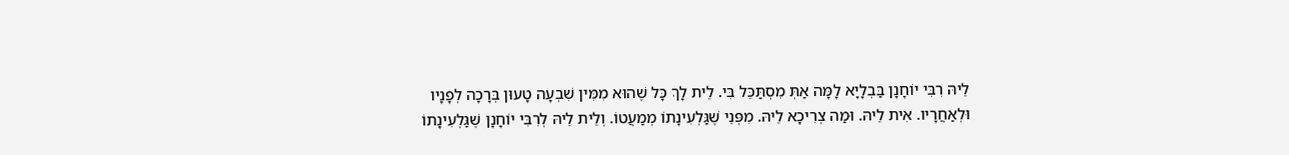לֵיהּ רִבִּי יוֹחָנָן בַּבְלָיָא לָמָּה אַתְּ מִסְתַּכֵּל בִּי. לֵית לָךְ כָּל שֶׁהוּא מִמִּין שִׁבְעָה טָעוּן בְּרָכָה לְפָנָיו וּלְאַחֲרָיו. אִית לֵיהּ. וּמַה צְרִיכָא לֵיהּ. מִפְּנֵי שֶׁגַּלְעִינָתוֹ מְמַעֲטוֹ. וְלֵית לֵיהּ לְרִבִּי יוֹחָנָן שֶׁגַּלְעִינָתוֹ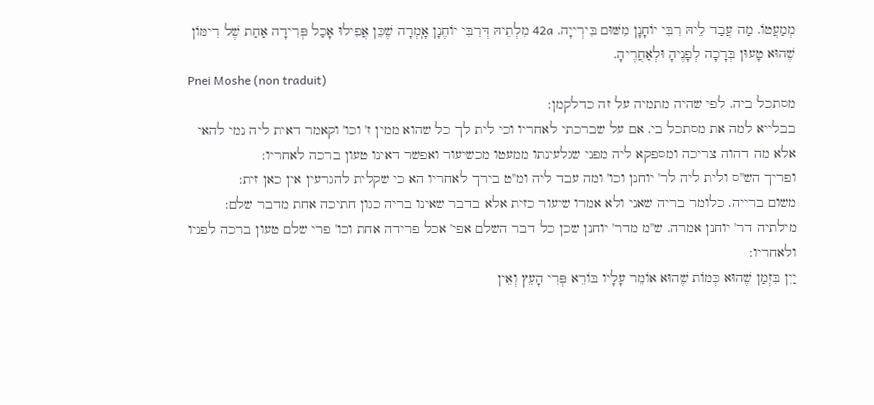מְמַעֲטוֹ. מַה עֲבַד לֵיהּ רִבִּי יוֹחָנָן מִשּׁוּם בִּירְייָה. 42a מִלְתֵיהּ דְּרִבִּי יוֹחֶנָן אָ‍ֽמְרָה שֶׁכֵּן אֲפִילוּ אָכַל פְּרִידָה אַחַת שֶׁל רִימּוֹן שֶׁהוּא טָעוּן בְּרָכָה לְפָנֶיהָ וּלְאַחֲרֶיהָ.
Pnei Moshe (non traduit)
מסתכל ביה. לפי שהיה מתמיה על זה כדלקמן:
בבלייא למה את מסתכל בי. אם על שברכתי לאחריו וכי לית לך כל שהוא ממין ז' וכו' וקאמר דאית ליה נמי להאי אלא מה דהוה צריכה ומספקא ליה מפני שגלעינתו ממעטו מכשיעור ואפשר דאינו טעון ברכה לאחריו:
ופריך הש''ס ולית ליה לר' יוחנן וכו' ומה עבד ליה ומ''ט בירך לאחריו הא כי שקלית להגרעין אין כאן זית:
משום ברייה. כלומר בריה שאני ולא אמרו שיעור כזית אלא בדבר שאינו בריה כגון חתיכה אחת מדבר שלם:
מילתיה דר' יוחנן אמרה. ש''מ מדר' יוחנן שכן כל דבר השלם אפי' אכל פרידה אחת וכו' פרי שלם טעון ברכה לפניו ולאחריו:
יַיִן בִּזְמַן שֶׁהוּא כְּמוֹת שֶׁהוּא אוֹמֵר עָלָיו בּוֹרֵא פְּרִי הָעֵץ וְאֵין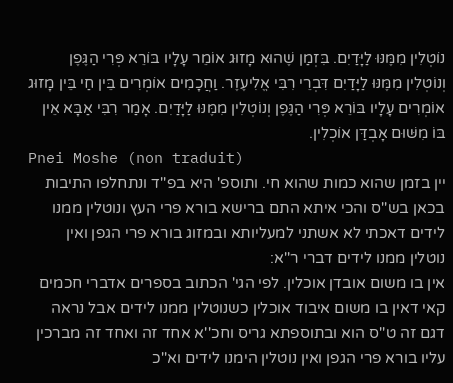נוֹטְלִין מִמֶּנּוּ לַיָּדַיִם. בִּזְמַן שֶׁהוּא מָזוּג אוֹמֵר עָלָיו בּוֹרֵא פְּרִי הַגֶּפֶן וְנוֹטְלִין מִמֶּנּוּ לַיָּדַיִם דִּבְרֵי רִבִּי אֱלִיעֶזֶר. וַחֲכָמִים אוֹמְרִים בֵּין חַי בֵּין מָזוּג אוֹמְרִים עָלָיו בּוֹרֵא פְּרִי הַגֶּפֶן וְנוֹטְלִין מִמֶּנּוּ לַיָּדַיִם. אָמַר רִבִּי אַבָּא אֵין בּוֹ מִשּׁוּם אָבְדַּן אוֹכְלִין.
Pnei Moshe (non traduit)
יין בזמן שהוא כמות שהוא חי. ותוספ' היא בפ''ד ונתחלפו התיבות בכאן בש''ס והכי איתא התם ברישא בורא פרי העץ ונוטלין ממנו לידים דאכתי לא אשתני למעליותא ובמזוג בורא פרי הגפן ואין נוטלין ממנו לידים דברי ר''א:
אין בו משום אובדן אוכלין. לפי הגי' הכתוב בספרים אדברי חכמים קאי דאין בו משום איבוד אוכלין כשנוטלין ממנו לידים אבל נראה דגם זה ט''ס הוא ובתוספתא גריס וחכ''א אחד זה ואחד זה מברכין עליו בורא פרי הגפן ואין נוטלין הימנו לידים וא''כ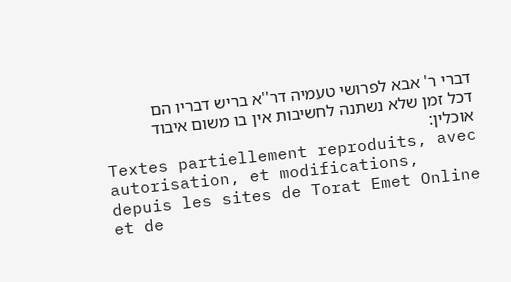דברי ר' אבא לפרושי טעמיה דר''א בריש דבריו הם דכל זמן שלא נשתנה לחשיבות אין בו משום איבוד אוכלין:
Textes partiellement reproduits, avec autorisation, et modifications, depuis les sites de Torat Emet Online et de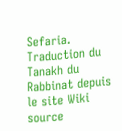Sefaria.
Traduction du Tanakh du Rabbinat depuis le site Wiki source